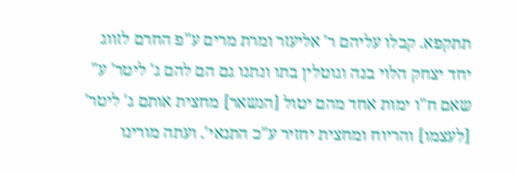תתקפא. קבלו עליהם ר' אליעזר ומרת מרים ע"פ החרם לזווג יחד יצחק הלוי בנה וגוטלין בתו ונתנו גם הם להם ג' ליטר' ע" שאם ח"ו ימות אחד מהם יטול [הנשאר] מחצית אותם ג' ליטר' [לעצמו] והריוח ומחצית יחזיר ע"כ התנאי'. ועתה מורינו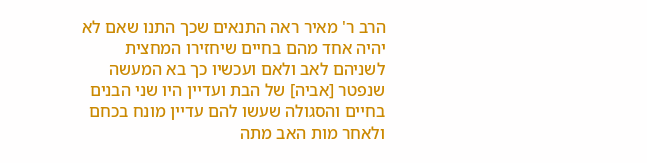הרב ר' מאיר ראה התנאים שכך התנו שאם לא יהיה אחד מהם בחיים שיחזירו המחצית לשניהם לאב ולאם ועכשיו כך בא המעשה שנפטר [אביה] של הבת ועדיין היו שני הבנים בחיים והסגולה שעשו להם עדיין מונח בכחם ולאחר מות האב מתה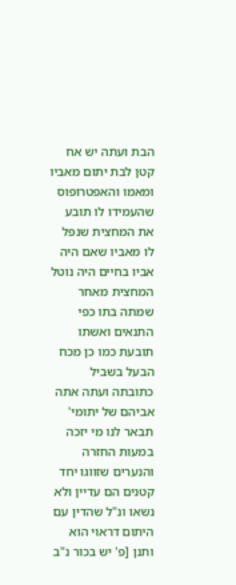הבת ועתה יש אח קטן לבת יתום מאביו ומאמו והאפטרופוס שהעמידו לו תובע את המחצית שנפל לו מאביו שאם היה אביו בחיים היה נוטל המחצית מאחר שמתה בתו כפי התנאים ואשתו תובעת כמו כן מכח הבעל בשביל כתובתה ועתה אתה אביהם של יתומי' תבאר לנו מי יזכה במעות החזרה והנערים שזווגו יחד קטנים הם עדיין ולא נשאו ונ"ל שהדין עם היתום דראוי הוא ותנן [פ' יש בכור נ"ב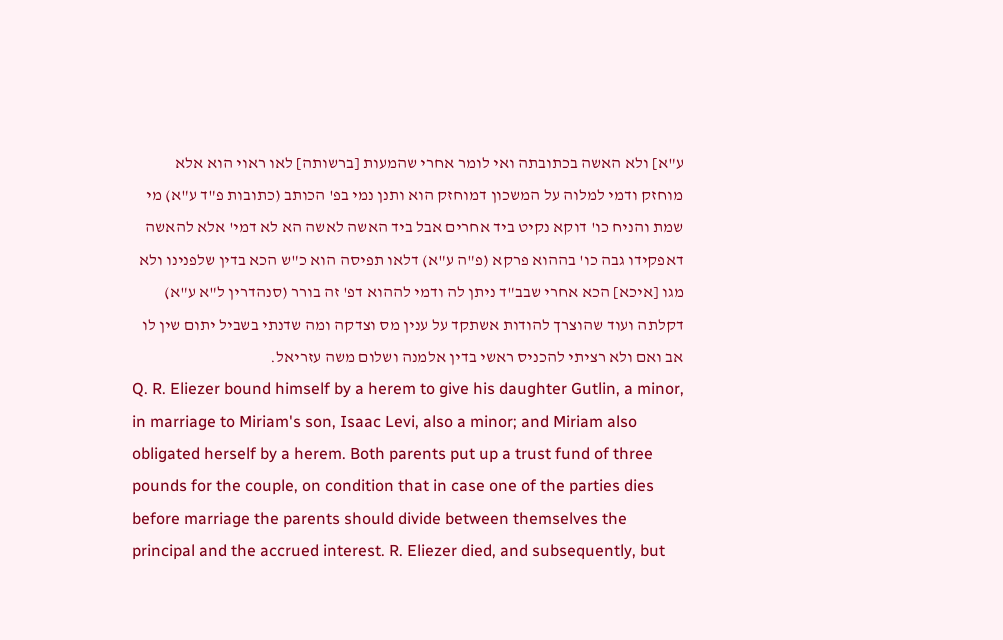ע"א] ולא האשה בכתובתה ואי לומר אחרי שהמעות [ברשותה] לאו ראוי הוא אלא מוחזק ודמי למלוה על המשכון דמוחזק הוא ותנן נמי בפ' הכותב (כתובות פ"ד ע"א) מי שמת והניח כו' דוקא נקיט ביד אחרים אבל ביד האשה לאשה הא לא דמי' אלא להאשה דאפקידו גבה כו' בההוא פרקא (פ"ה ע"א) דלאו תפיסה הוא כ"ש הכא בדין שלפנינו ולא מגו [איכא] הכא אחרי שבב"ד ניתן לה ודמי לההוא דפ' זה בורר (סנהדרין ל"א ע"א) דקלתה ועוד שהוצרך להודות אשתקד על ענין מס וצדקה ומה שדנתי בשביל יתום שין לו אב ואם ולא רציתי להכניס ראשי בדין אלמנה ושלום משה עזריאל.
Q. R. Eliezer bound himself by a herem to give his daughter Gutlin, a minor, in marriage to Miriam's son, Isaac Levi, also a minor; and Miriam also obligated herself by a herem. Both parents put up a trust fund of three pounds for the couple, on condition that in case one of the parties dies before marriage the parents should divide between themselves the principal and the accrued interest. R. Eliezer died, and subsequently, but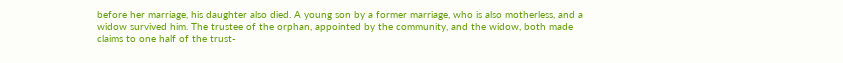before her marriage, his daughter also died. A young son by a former marriage, who is also motherless, and a widow survived him. The trustee of the orphan, appointed by the community, and the widow, both made claims to one half of the trust-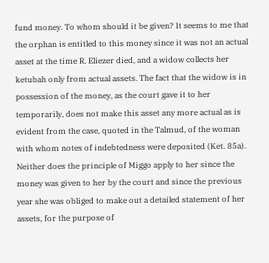fund money. To whom should it be given? It seems to me that the orphan is entitled to this money since it was not an actual asset at the time R. Eliezer died, and a widow collects her ketubah only from actual assets. The fact that the widow is in possession of the money, as the court gave it to her temporarily, does not make this asset any more actual as is evident from the case, quoted in the Talmud, of the woman with whom notes of indebtedness were deposited (Ket. 85a). Neither does the principle of Miggo apply to her since the money was given to her by the court and since the previous year she was obliged to make out a detailed statement of her assets, for the purpose of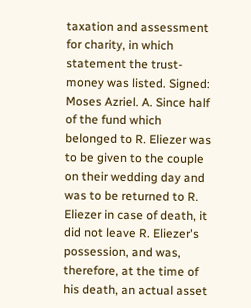taxation and assessment for charity, in which statement the trust-money was listed. Signed: Moses Azriel. A. Since half of the fund which belonged to R. Eliezer was to be given to the couple on their wedding day and was to be returned to R. Eliezer in case of death, it did not leave R. Eliezer's possession, and was, therefore, at the time of his death, an actual asset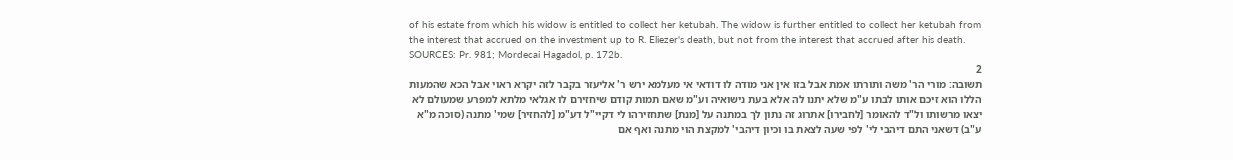of his estate from which his widow is entitled to collect her ketubah. The widow is further entitled to collect her ketubah from the interest that accrued on the investment up to R. Eliezer's death, but not from the interest that accrued after his death. SOURCES: Pr. 981; Mordecai Hagadol, p. 172b.
2
תשובה: מורי הר' משה ותורתו אמת אבל בזו אין אני מודה לו דודאי אי מעלמא ירש ר' אליעזר בקבר לזה יקרא ראוי אבל הכא שהמעות הללו הוא זיכם אותו לבתו ע"מ שלא יתנו לה אלא בעת נישואיה וע"מ שאם תמות קודם שיחזירם לו אגלאי מלתא למפרע שמעולם לא יצאו מרשותו ול"ד להאומר [לחבירו] אתרוג זה נתון לך במתנה על [מנת] שתחזירהו לי דקיי"ל דע"מ [להחזיר] שמי' מתנה (סוכה מ"א ע"ב) דשאני התם דיהבי לי' לפי שעה לצאת בו וכיון דיהבי' למקצת הוי מתנה ואף אם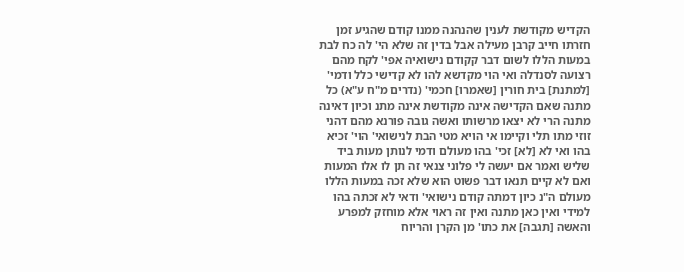הקדיש מקודשת לענין שהנהנה ממנו קודם שהגיע זמן חזרתו חייב קרבן מעילה אבל בדין זה שלא הי' לה כח לבת במעות הללו לשום דבר קקודם נישואיה אפי' לקח מהם רצועה לסנדלה ואי הוי מקדשא להו לא קדישי כלל ודמי' [למתנת] בית חורין [שאמרו] חכמי' (נדרים מ"ח ע"א) כל מתנה שאם הקדישה אינה מקודשת אינה מתנ וכיון דאינה מתנה הרי לא יצאו מרשותו ואשה גובה פורנא מהם דהני זוזי מתו תלי וקיימו אי הויא מטי הבת לנישואי' הוי' זכיא בהו ואי לא [לא] זכי' בהו מעולם ודמי לנותן מעות ביד שליש ואמר אם יעשה לי פלוני צנאי זה תן לו אלו המעות ואם לא קיים תנאו דבר פשוט הוא שלא זכה במעות הללו מעולם ה"נ כיון דמתה קודם נישואי' ודאי לא זכתה בהו למידי ואין כאן מתנה ואין זה ראוי אלא מוחזק למפרע והאשה [תגבה] את כתו' מן הקרן והריוח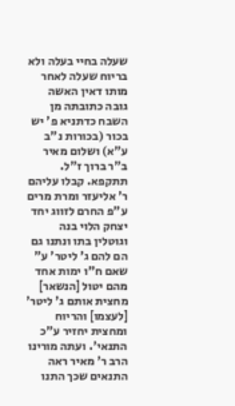שעלה בחיי בעלה ולא בריוח שעלה לאחר מותו דאין האשה גובה כתובתה מן השבח כדתניא פ' יש בכור (בכורות נ"ב ע"א) ושלום מאיר ב"ר ברוך ז"ל.
תתקפא. קבלו עליהם ר' אליעזר ומרת מרים ע"פ החרם לזווג יחד יצחק הלוי בנה וגוטלין בתו ונתנו גם הם להם ג' ליטר' ע" שאם ח"ו ימות אחד מהם יטול [הנשאר] מחצית אותם ג' ליטר' [לעצמו] והריוח ומחצית יחזיר ע"כ התנאי'. ועתה מורינו הרב ר' מאיר ראה התנאים שכך התנו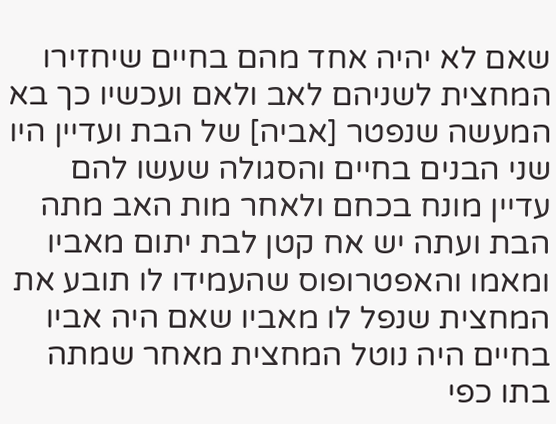שאם לא יהיה אחד מהם בחיים שיחזירו המחצית לשניהם לאב ולאם ועכשיו כך בא המעשה שנפטר [אביה] של הבת ועדיין היו שני הבנים בחיים והסגולה שעשו להם עדיין מונח בכחם ולאחר מות האב מתה הבת ועתה יש אח קטן לבת יתום מאביו ומאמו והאפטרופוס שהעמידו לו תובע את המחצית שנפל לו מאביו שאם היה אביו בחיים היה נוטל המחצית מאחר שמתה בתו כפי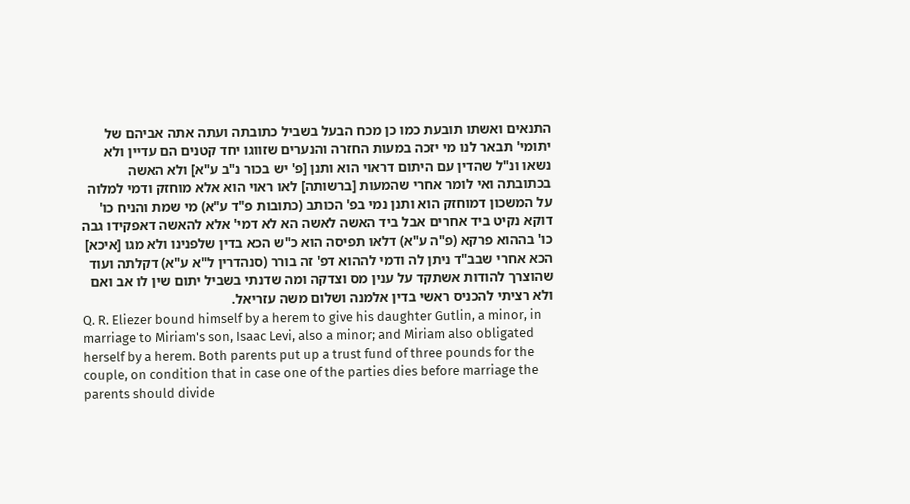התנאים ואשתו תובעת כמו כן מכח הבעל בשביל כתובתה ועתה אתה אביהם של יתומי' תבאר לנו מי יזכה במעות החזרה והנערים שזווגו יחד קטנים הם עדיין ולא נשאו ונ"ל שהדין עם היתום דראוי הוא ותנן [פ' יש בכור נ"ב ע"א] ולא האשה בכתובתה ואי לומר אחרי שהמעות [ברשותה] לאו ראוי הוא אלא מוחזק ודמי למלוה על המשכון דמוחזק הוא ותנן נמי בפ' הכותב (כתובות פ"ד ע"א) מי שמת והניח כו' דוקא נקיט ביד אחרים אבל ביד האשה לאשה הא לא דמי' אלא להאשה דאפקידו גבה כו' בההוא פרקא (פ"ה ע"א) דלאו תפיסה הוא כ"ש הכא בדין שלפנינו ולא מגו [איכא] הכא אחרי שבב"ד ניתן לה ודמי לההוא דפ' זה בורר (סנהדרין ל"א ע"א) דקלתה ועוד שהוצרך להודות אשתקד על ענין מס וצדקה ומה שדנתי בשביל יתום שין לו אב ואם ולא רציתי להכניס ראשי בדין אלמנה ושלום משה עזריאל.
Q. R. Eliezer bound himself by a herem to give his daughter Gutlin, a minor, in marriage to Miriam's son, Isaac Levi, also a minor; and Miriam also obligated herself by a herem. Both parents put up a trust fund of three pounds for the couple, on condition that in case one of the parties dies before marriage the parents should divide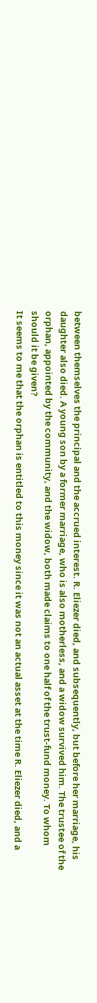between themselves the principal and the accrued interest. R. Eliezer died, and subsequently, but before her marriage, his daughter also died. A young son by a former marriage, who is also motherless, and a widow survived him. The trustee of the orphan, appointed by the community, and the widow, both made claims to one half of the trust-fund money. To whom should it be given?
It seems to me that the orphan is entitled to this money since it was not an actual asset at the time R. Eliezer died, and a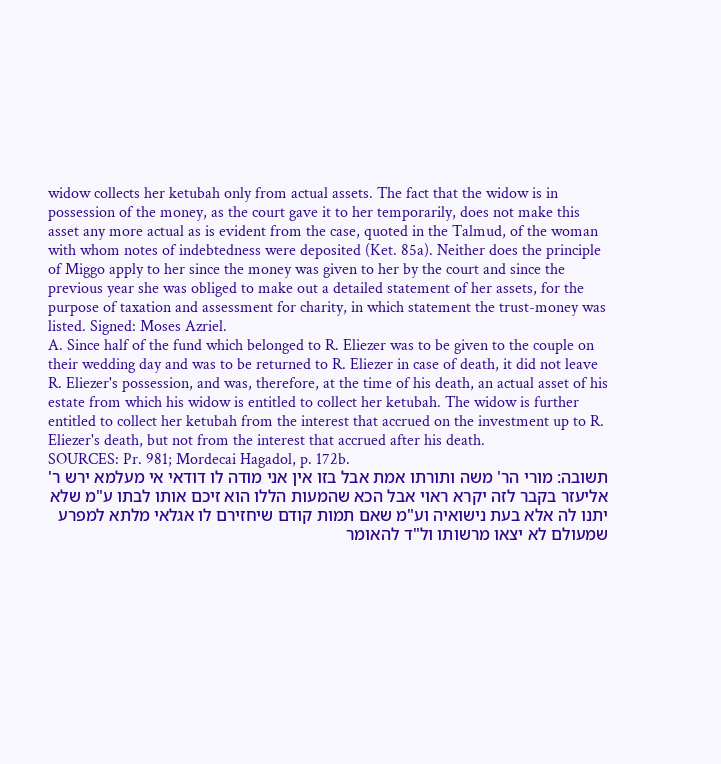widow collects her ketubah only from actual assets. The fact that the widow is in possession of the money, as the court gave it to her temporarily, does not make this asset any more actual as is evident from the case, quoted in the Talmud, of the woman with whom notes of indebtedness were deposited (Ket. 85a). Neither does the principle of Miggo apply to her since the money was given to her by the court and since the previous year she was obliged to make out a detailed statement of her assets, for the purpose of taxation and assessment for charity, in which statement the trust-money was listed. Signed: Moses Azriel.
A. Since half of the fund which belonged to R. Eliezer was to be given to the couple on their wedding day and was to be returned to R. Eliezer in case of death, it did not leave R. Eliezer's possession, and was, therefore, at the time of his death, an actual asset of his estate from which his widow is entitled to collect her ketubah. The widow is further entitled to collect her ketubah from the interest that accrued on the investment up to R. Eliezer's death, but not from the interest that accrued after his death.
SOURCES: Pr. 981; Mordecai Hagadol, p. 172b.
תשובה: מורי הר' משה ותורתו אמת אבל בזו אין אני מודה לו דודאי אי מעלמא ירש ר' אליעזר בקבר לזה יקרא ראוי אבל הכא שהמעות הללו הוא זיכם אותו לבתו ע"מ שלא יתנו לה אלא בעת נישואיה וע"מ שאם תמות קודם שיחזירם לו אגלאי מלתא למפרע שמעולם לא יצאו מרשותו ול"ד להאומר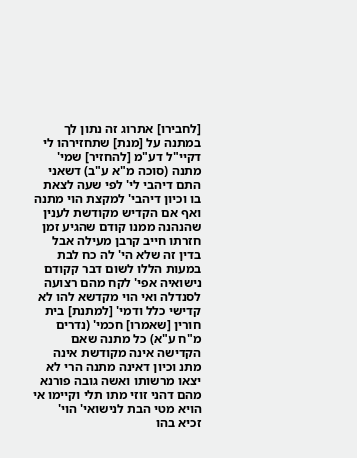[לחבירו] אתרוג זה נתון לך במתנה על [מנת] שתחזירהו לי דקיי"ל דע"מ [להחזיר] שמי' מתנה (סוכה מ"א ע"ב) דשאני התם דיהבי לי' לפי שעה לצאת בו וכיון דיהבי' למקצת הוי מתנה ואף אם הקדיש מקודשת לענין שהנהנה ממנו קודם שהגיע זמן חזרתו חייב קרבן מעילה אבל בדין זה שלא הי' לה כח לבת במעות הללו לשום דבר קקודם נישואיה אפי' לקח מהם רצועה לסנדלה ואי הוי מקדשא להו לא קדישי כלל ודמי' [למתנת] בית חורין [שאמרו] חכמי' (נדרים מ"ח ע"א) כל מתנה שאם הקדישה אינה מקודשת אינה מתנ וכיון דאינה מתנה הרי לא יצאו מרשותו ואשה גובה פורנא מהם דהני זוזי מתו תלי וקיימו אי הויא מטי הבת לנישואי' הוי' זכיא בהו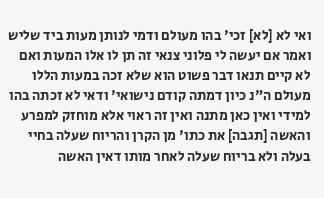ואי לא [לא] זכי' בהו מעולם ודמי לנותן מעות ביד שליש ואמר אם יעשה לי פלוני צנאי זה תן לו אלו המעות ואם לא קיים תנאו דבר פשוט הוא שלא זכה במעות הללו מעולם ה"נ כיון דמתה קודם נישואי' ודאי לא זכתה בהו למידי ואין כאן מתנה ואין זה ראוי אלא מוחזק למפרע והאשה [תגבה] את כתו' מן הקרן והריוח שעלה בחיי בעלה ולא בריוח שעלה לאחר מותו דאין האשה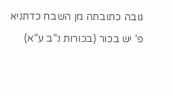גובה כתובתה מן השבח כדתניא פ' יש בכור (בכורות נ"ב ע"א)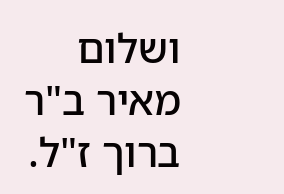ושלום מאיר ב"ר ברוך ז"ל.